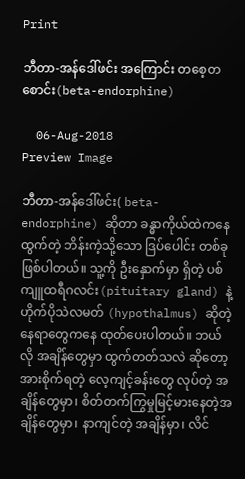Print

ဘီတာ-အန်ဒေါ်ဖင်း အကြောင်း တစေ့တစောင်း(beta-endorphine)

  06-Aug-2018
Preview Image

ဘီတာ-အန်ဒေါ်ဖင်း( beta-endorphine) ဆိုတာ ခန္ဓာကိုယ်ထဲကနေ ထွက်တဲ့ ဘိန်းကဲ့သို့သော ဒြပ်ပေါင်း တစ်ခု ဖြစ်ပါတယ်။ သူ့ကို ဦးနှောက်မှာ ရှိတဲ့ ပစ်ကျူထရီဂလင်း(pituitary gland) နဲ့ ဟိုက်ပိုသဲလမတ် (hypothalmus) ဆိုတဲ့ နေရာတွေကနေ ထုတ်ပေးပါတယ်။ ဘယ်လို အချိန်တွေမှာ ထွက်တတ်သလဲ ဆိုတော့ အားစိုက်ရတဲ့ လေ့ကျင့်ခန်းတွေ လုပ်တဲ့ အချိန်တွေမှာ၊ စိတ်တက်ကြွမှုမြင့်မားနေတဲ့အချိန်တွေမှာ၊ နာကျင်တဲ့ အချိန်မှာ၊ လိင်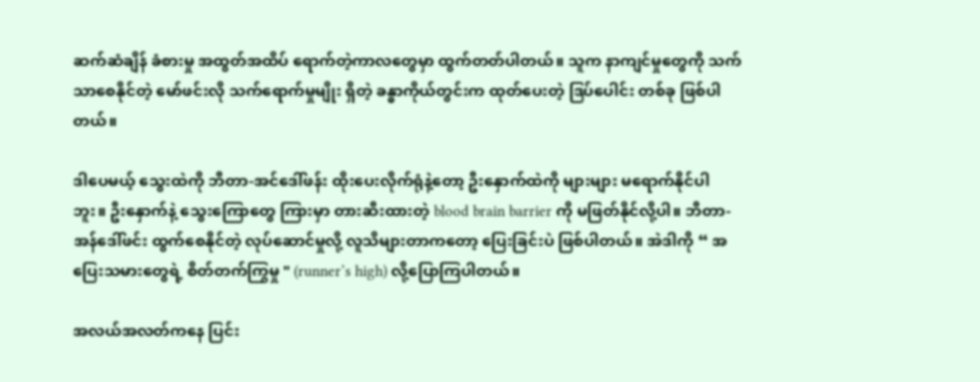ဆက်ဆံချိန် ခံစားမှု အထွတ်အထိပ် ရောက်တဲ့ကာလတွေမှာ ထွက်တတ်ပါတယ်။ သူက နာကျင်မှုတွေကို သက်သာစေနိုင်တဲ့ မော်ဖင်းလို သက်ရောက်မှုမျိုး ရှိတဲ့ ခန္ဓာကိုယ်တွင်းက ထုတ်ပေးတဲ့ ဒြပ်ပေါင်း တစ်ခု ဖြစ်ပါတယ်။

ဒါပေမယ့် သွေးထဲကို ဘီတာ-အင်ဒေါ်ဖန်း ထိုးပေးလိုက်ရုံနဲ့တော့ ဦးနှောက်ထဲကို များများ မရောက်နိုင်ပါဘူး။ ဦးနှောက်နဲ့ သွေးကြောတွေ ကြားမှာ တားဆီးထားတဲ့ blood brain barrier ကို မဖြတ်နိုင်လို့ပါ။ ဘီတာ-အန်ဒေါ်ဖင်း ထွက်စေနိုင်တဲ့ လုပ်ဆောင်မှုလို့ လူသိများတာကတော့ ပြေးခြင်းပဲ ဖြစ်ပါတယ်။ အဲဒါကို “ အပြေးသမားတွေရဲ့ စိတ်တက်ကြွမှု " (runner’s high) လို့ပြောကြပါတယ်။

အလယ်အလတ်ကနေ ပြင်း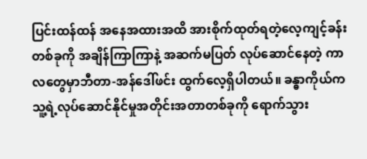ပြင်းထန်ထန် အနေအထားအထိ အားစိုက်ထုတ်ရတဲ့လေ့ကျင့်ခန်း တစ်ခုကို အချိန်ကြာကြာနဲ့ အဆက်မပြတ် လုပ်ဆောင်နေတဲ့ ကာလတွေမှာဘီတာ-အန်ဒေါ်ဖင်း ထွက်လေ့ရှိပါတယ်။ ခန္ဓာကိုယ်က သူ့ရဲ့လုပ်ဆောင်နိုင်မှုအတိုင်းအတာတစ်ခုကို ရောက်သွား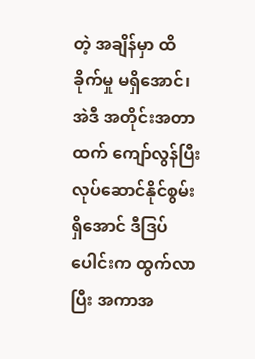တဲ့ အချိန်မှာ ထိခိုက်မှု မရှိအောင်၊ အဲဒီ အတိုင်းအတာထက် ကျော်လွန်ပြီး လုပ်ဆောင်နိုင်စွမ်း ရှိအောင် ဒီဒြပ်ပေါင်းက ထွက်လာပြီး အကာအ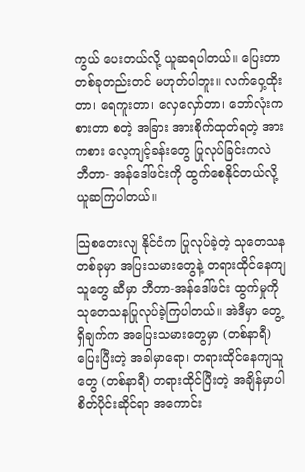ကွယ် ပေးတယ်လို့ ယူဆရပါတယ်။ ပြေးတာ တစ်ခုတည်းတင် မဟုတ်ပါဘူး။ လက်ဝှေ့ထိုးတာ၊ ရေကူးတာ၊ လှေလှော်တာ၊ ဘော်လုံးကစားတာ စတဲ့ အခြား အားစိုက်ထုတ်ရတဲ့ အားကစား လေ့ကျင့်ခန်းတွေ ပြုလုပ်ခြင်းကလဲ ဘီတာ- အန်ဒေါ်ဖင်းကို ထွက်စေနိုင်တယ်လို့ ယူဆကြပါတယ်။

သြစတေးလျ နိုင်ငံက ပြုလုပ်ခဲ့တဲ့ သုတေသန တစ်ခုမှာ အပြးသမားတွေနဲ့ တရားထိုင်နေကျသူတွေ ဆီမှာ ဘီတာ-အန်ဒေါ်ဖင်း ထွက်မှုကို သုတေသနပြုလုပ်ခဲ့ကြပါတယ်။ အဲဒီမှာ တွေ့ရှိချက်က အပြေးသမားတွေမှာ (တစ်နာရီ) ပြေးပြီးတဲ့ အခါမှာရော၊ တရားထိုင်နေကျသူတွေ (တစ်နာရီ) တရားထိုင်ပြီးတဲ့ အချိန်မှာပါ စိတ်ပိုင်းဆိုင်ရာ အကောင်း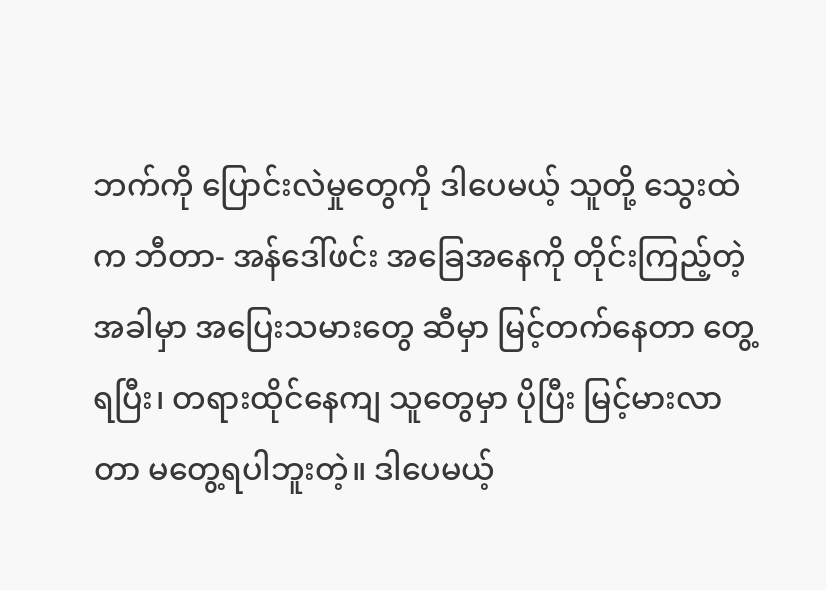ဘက်ကို ပြောင်းလဲမှုတွေကို ဒါပေမယ့် သူတို့ သွေးထဲက ဘီတာ- အန်ဒေါ်ဖင်း အခြေအနေကို တိုင်းကြည့်တဲ့ အခါမှာ အပြေးသမားတွေ ဆီမှာ မြင့်တက်နေတာ တွေ့ရပြီး၊ တရားထိုင်နေကျ သူတွေမှာ ပိုပြီး မြင့်မားလာတာ မတွေ့ရပါဘူးတဲ့။ ဒါပေမယ့်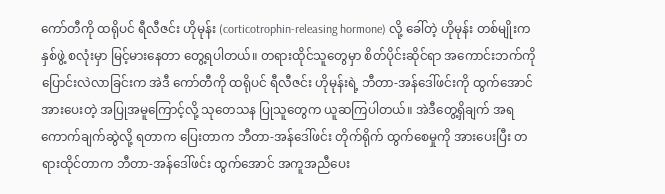ကော်တီကို ထရိုပင် ရီလီဇင်း ဟိုမုန်း (corticotrophin-releasing hormone) လို့ ခေါ်တဲ့ ဟိုမုန်း တစ်မျိုးက နှစ်ဖွဲ့ စလုံးမှာ မြင့်မားနေတာ တွေ့ရပါတယ်။ တရားထိုင်သူတွေမှာ စိတ်ပိုင်းဆိုင်ရာ အကောင်းဘက်ကို ပြောင်းလဲလာခြင်းက အဲဒီ ကော်တီကို ထရိုပင် ရီလီဇင်း ဟိုမုန်းရဲ့ ဘီတာ-အန်ဒေါ်ဖင်းကို ထွက်အောင် အားပေးတဲ့ အပြုအမူကြောင့်လို့ သုတေသန ပြုသူတွေက ယူဆကြပါတယ်။ အဲဒီတွေ့ရှိချက် အရ ကောက်ချက်ဆွဲလို့ ရတာက ပြေးတာက ဘီတာ-အန်ဒေါ်ဖင်း တိုက်ရိုက် ထွက်စေမှုကို အားပေးပြီး တရားထိုင်တာက ဘီတာ-အန်ဒေါ်ဖင်း ထွက်အောင် အကူအညီပေး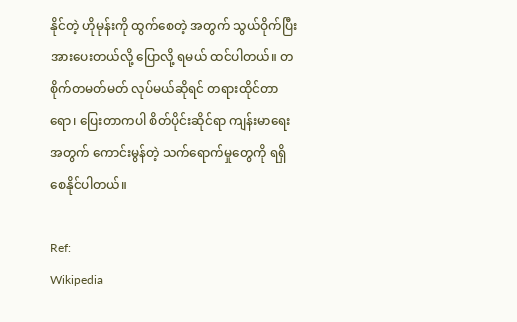နိုင်တဲ့ ဟိုမုန်းကို ထွက်စေတဲ့ အတွက် သွယ်ဝိုက်ပြီး အားပေးတယ်လို့ ပြောလို့ ရမယ် ထင်ပါတယ်။ တစိုက်တမတ်မတ် လုပ်မယ်ဆိုရင် တရားထိုင်တာရော၊ ပြေးတာကပါ စိတ်ပိုင်းဆိုင်ရာ ကျန်းမာရေးအတွက် ကောင်းမွန်တဲ့ သက်ရောက်မှုတွေကို ရရှိစေနိုင်ပါတယ်။

Ref:
Wikipedia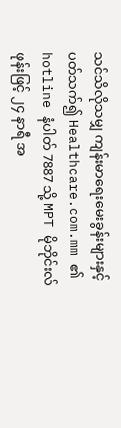သင်သိလိုသမျှ ကျန်းမာရေးမေးခွန်းများနှင့် ပတ်သက်၍ Healthcare.com.mm ၏ hotline နံပါတ် 7887 သို့ MPT မိုဘိုင်းလ်ဖုန်းဖြင့် ၂၄ နာရီ အ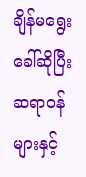ချိန်မရွေး  ခေါ်ဆိုပြီး ဆရာဝန်များနှင့်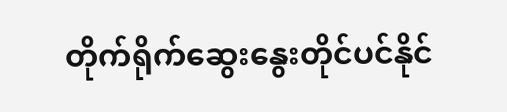တိုက်ရိုက်ဆွေးနွေးတိုင်ပင်နိုင်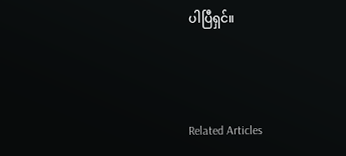ပါပြီရှင်။



Related Articles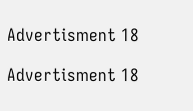Advertisment 18

Advertisment 18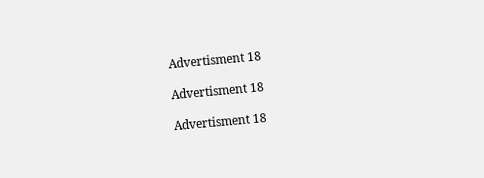Advertisment 18

Advertisment 18

Advertisment 18